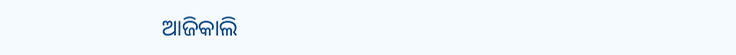ଆଜିକାଲି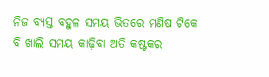ନିଜ ବ୍ୟସ୍ତ ବହୁଳ ସମୟ ଭିତରେ ମଣିଷ ଟିକେ ବି ଖାଲି ସମୟ କାଢ଼ିବା ଅତି କଷ୍ଟକର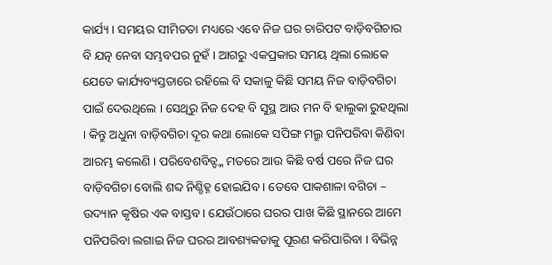କାର୍ଯ୍ୟ । ସମୟର ସୀମିତତା ମଧ୍ୟରେ ଏବେ ନିଜ ଘର ଚାରିପଟ ବାଡ଼ିବଗିଚାର ବି ଯତ୍ନ ନେବା ସମ୍ଭବପର ନୁହଁ । ଆଗରୁ ଏକପ୍ରକାର ସମୟ ଥିଲା ଲୋକେ ଯେତେ କାର୍ଯ୍ୟବ୍ୟସ୍ତତାରେ ରହିଲେ ବି ସକାଳୁ କିଛି ସମୟ ନିଜ ବାଡ଼ିବଗିଚା ପାଇଁ ଦେଉଥିଲେ । ସେଥିରୁ ନିଜ ଦେହ ବି ସୁସ୍ଥ ଆଉ ମନ ବି ହାଲୁକା ରୁହଥିଲା । କିନ୍ତୁ ଅଧୁନା ବାଡ଼ିବଗିଚା ଦୂର କଥା ଲୋକେ ସପିଙ୍ଗ ମଲ୍ରୁ ପନିପରିବା କିଣିବା ଆରମ୍ଭ କଲେଣି । ପରିବେଶବିତ୍ଙ୍କ ମତରେ ଆଉ କିଛି ବର୍ଷ ପରେ ନିଜ ଘର ବାଡ଼ିବଗିଚା ବୋଲି ଶବ୍ଦ ନିଶ୍ଚିହ୍ନ ହୋଇଯିବ । ତେବେ ପାକଶାଳା ବଗିଚା – ଉଦ୍ୟାନ କୃଷିର ଏକ ବାସ୍ତବ । ଯେଉଁଠାରେ ଘରର ପାଖ କିଛି ସ୍ଥାନରେ ଆମେ ପନିପରିବା ଲଗାଇ ନିଜ ଘରର ଆବଶ୍ୟକତାକୁ ପୂରଣ କରିପାରିବା । ବିଭିନ୍ନ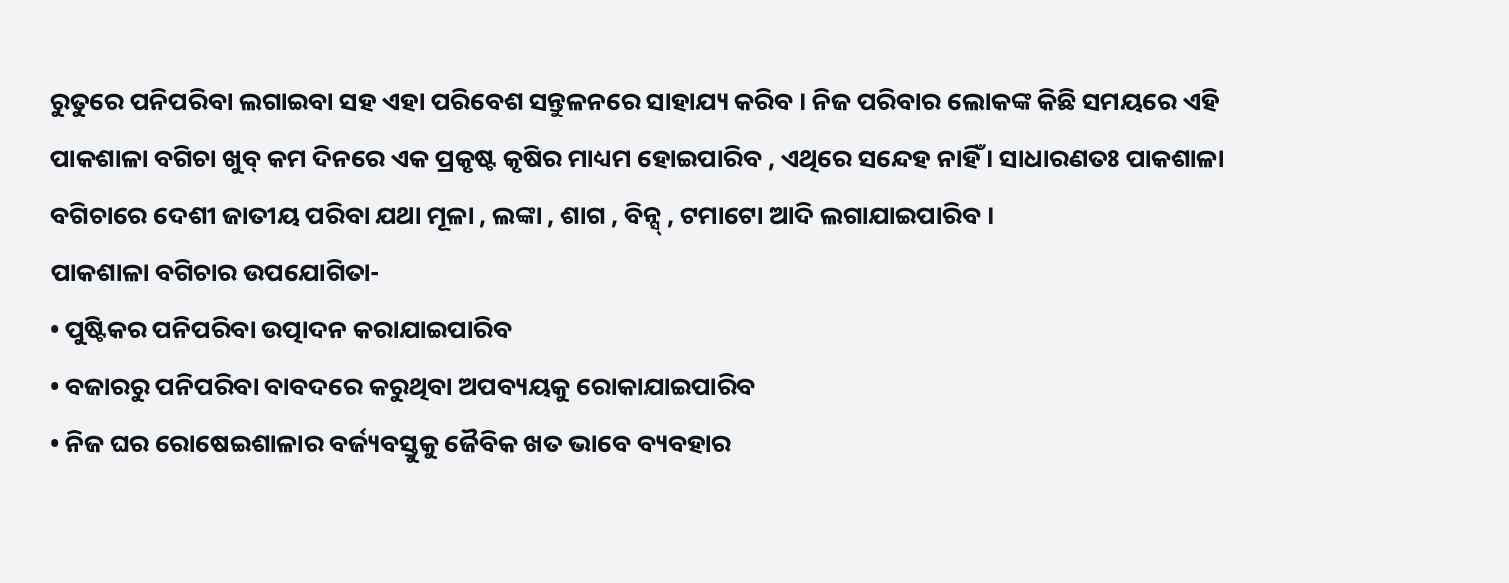ରୁତୁରେ ପନିପରିବା ଲଗାଇବା ସହ ଏହା ପରିବେଶ ସନ୍ତୁଳନରେ ସାହାଯ୍ୟ କରିବ । ନିଜ ପରିବାର ଲୋକଙ୍କ କିଛି ସମୟରେ ଏହି ପାକଶାଳା ବଗିଚା ଖୁବ୍ କମ ଦିନରେ ଏକ ପ୍ରକୃଷ୍ଟ କୃଷିର ମାଧ୍ୟମ ହୋଇପାରିବ , ଏଥିରେ ସନ୍ଦେହ ନାହିଁ । ସାଧାରଣତଃ ପାକଶାଳା ବଗିଚାରେ ଦେଶୀ ଜାତୀୟ ପରିବା ଯଥା ମୂଳା , ଲଙ୍କା , ଶାଗ , ବିନ୍ସ୍ , ଟମାଟୋ ଆଦି ଲଗାଯାଇପାରିବ ।
ପାକଶାଳା ବଗିଚାର ଉପଯୋଗିତା-
• ପୁଷ୍ଟିକର ପନିପରିବା ଉତ୍ପାଦନ କରାଯାଇପାରିବ
• ବଜାରରୁ ପନିପରିବା ବାବଦରେ କରୁଥିବା ଅପବ୍ୟୟକୁ ରୋକାଯାଇପାରିବ
• ନିଜ ଘର ରୋଷେଇଶାଳାର ବର୍ଜ୍ୟବସ୍ତୁକୁ ଜୈବିକ ଖତ ଭାବେ ବ୍ୟବହାର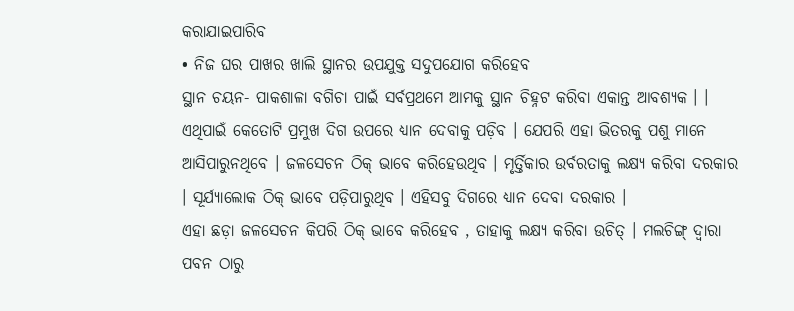କରାଯାଇପାରିବ
• ନିଜ ଘର ପାଖର ଖାଲି ସ୍ଥାନର ଉପଯୁକ୍ତ ସଦୁପଯୋଗ କରିହେବ
ସ୍ଥାନ ଚୟନ- ପାକଶାଳା ବଗିଚା ପାଇଁ ସର୍ବପ୍ରଥମେ ଆମକୁ ସ୍ଥାନ ଚିହ୍ନଟ କରିବା ଏକାନ୍ତ ଆବଶ୍ୟକ । । ଏଥିପାଇଁ କେତୋଟି ପ୍ରମୁଖ ଦିଗ ଉପରେ ଧ୍ୟାନ ଦେବାକୁ ପଡ଼ିବ । ଯେପରି ଏହା ଭିତରକୁ ପଶୁ ମାନେ ଆସିପାରୁନଥିବେ । ଜଳସେଚନ ଠିକ୍ ଭାବେ କରିହେଉଥିବ । ମୃର୍ତ୍ତିକାର ଉର୍ବରତାକୁ ଲକ୍ଷ୍ୟ କରିବା ଦରକାର । ସୂର୍ଯ୍ୟାଲୋକ ଠିକ୍ ଭାବେ ପଡ଼ିପାରୁଥିବ । ଏହିସବୁ ଦିଗରେ ଧ୍ୟାନ ଦେବା ଦରକାର ।
ଏହା ଛଡ଼ା ଜଳସେଚନ କିପରି ଠିକ୍ ଭାବେ କରିହେବ , ତାହାକୁ ଲକ୍ଷ୍ୟ କରିବା ଉଚିତ୍ । ମଲଚିଙ୍ଗ୍ ଦ୍ୱାରା ପବନ ଠାରୁ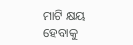ମାଟି କ୍ଷୟ ହେବାକୁ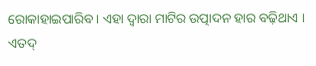ରୋକାହାଇପାରିବ । ଏହା ଦ୍ୱାରା ମାଟିର ଉତ୍ପାଦନ ହାର ବଢ଼ିଥାଏ । ଏତଦ୍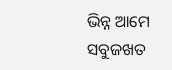ଭିନ୍ନ ଆମେ ସବୁଜଖତ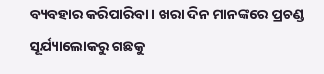ବ୍ୟବହାର କରିପାରିବା । ଖରା ଦିନ ମାନଙ୍କରେ ପ୍ରଚଣ୍ଡ ସୂର୍ଯ୍ୟାଲୋକରୁ ଗଛକୁ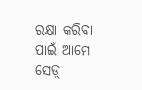ରକ୍ଷା କରିବା ପାଇଁ ଆମେ ସେଡ଼୍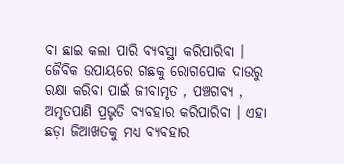ବା ଛାଇ କଲା ପାରି ବ୍ୟବସ୍ଥା କରିପାରିବା । ଜୈବିକ ଉପାୟରେ ଗଛକୁ ରୋଗପୋକ ଦାଉରୁ ରକ୍ଷା କରିବା ପାଇଁ ଜୀବାମୃତ , ପଞ୍ଚଗବ୍ୟ , ଅମୃତପାଣି ପ୍ରଭୃତି ବ୍ୟବହାର କରିପାରିବା । ଏହା ଛଡ଼ା ଜିଆଖତକୁ ମଧ୍ୟ ବ୍ୟବହାର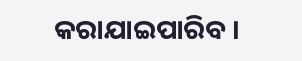କରାଯାଇପାରିବ ।